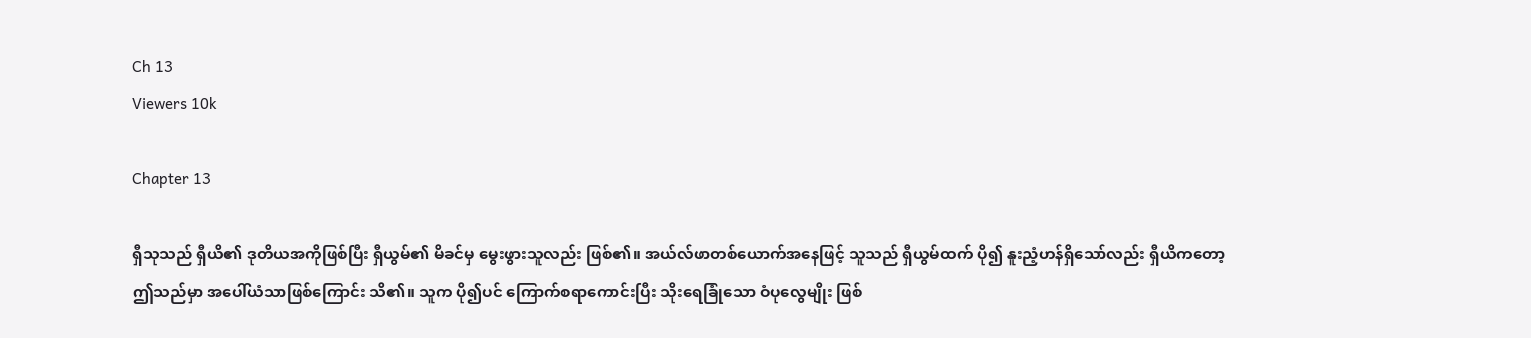Ch 13
Viewers 10k

Chapter 13

ရှီသုသည် ရှီယိ၏ ဒုတိယအကိုဖြစ်ပြီး ရှီယွမ်၏ မိခင်မှ မွေးဖွားသူလည်း ဖြစ်၏။ အယ်လ်ဖာတစ်ယောက်အနေဖြင့် သူသည် ရှီယွမ်ထက် ပို၍ နူးညံ့ဟန်ရှိသော်လည်း ရှီယိကတော့ ဤသည်မှာ အပေါ်ယံသာဖြစ်ကြောင်း သိ၏။ သူက ပို၍ပင် ကြောက်စရာကောင်းပြီး သိုးရေခြုံသော ဝံပုလွေမျိုး ဖြစ်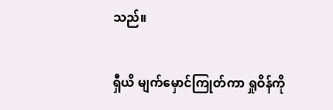သည်။

ရှီယိ မျက်မှောင်ကြုတ်ကာ ရှုဝိန်ကို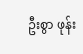ဦးစွာ ဖုန်း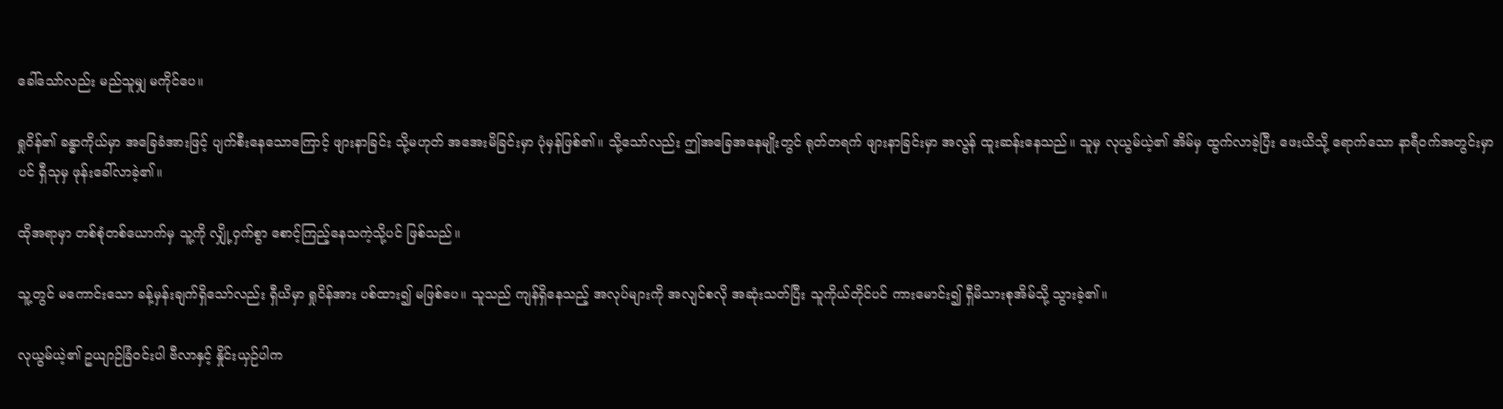ခေါ်သော်လည်း မည်သူမျှ မကိုင်ပေ။

ရှုဝိန်၏ ခန္ဓာကိုယ်မှာ အခြေခံအားဖြင့် ပျက်စီးနေသောကြောင့် ဖျားနာခြင်း သို့မဟုတ် အအေးမိခြင်းမှာ ပုံမှန်ဖြစ်၏။ သို့သော်လည်း ဤအခြေအနေမျိုးတွင် ရုတ်တရက် ဖျားနာခြင်းမှာ အလွန် ထူးဆန်းနေသည်။ သူမှ လုယွမ်ယဲ့၏ အိမ်မှ ထွက်လာခဲ့ပြီး ဖေးယိသို့ ရောက်သော နာရီဝက်အတွင်းမှာပင် ရှီသုမှ ဖုန်းခေါ်လာခဲ့၏။

ထိုအရာမှာ တစ်စုံတစ်ယောက်မှ သူ့ကို လျှို့ဝှက်စွာ စောင့်ကြည့်နေသကဲ့သို့ပင် ဖြစ်သည်။

သူ့တွင် မကောင်းသော ခန့်မှန်းချက်ရှိသော်လည်း ရှီယိမှာ ရှုဝိန်အား ပစ်ထား၍ မဖြစ်ပေ။ သူသည် ကျန်ရှိနေသည့် အလုပ်များကို အလျင်စလို အဆုံးသတ်ပြီး သူကိုယ်တိုင်ပင် ကားမောင်း၍ ရှီမိသားစုအိမ်သို့ သွားခဲ့၏။

လုယွမ်ယဲ့၏ ဥယျာဉ်ခြံဝင်းပါ ဗီလာနှင့် နှိုင်းယှဉ်ပါက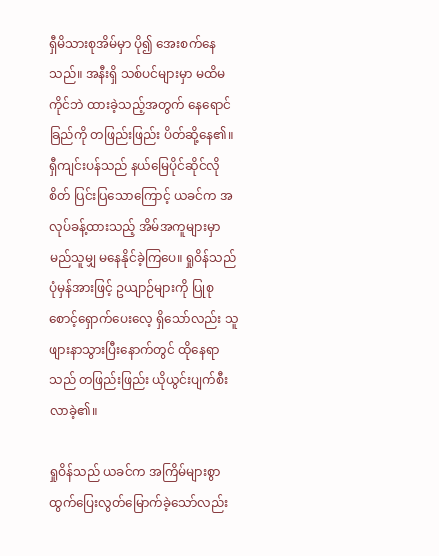ရှီမိသားစုအိမ်မှာ ပို၍ အေးစက်နေသည်။ အနီးရှိ သစ်ပင်များမှာ မထိမကိုင်ဘဲ ထားခဲ့သည့်အတွက် နေရောင်ခြည်ကို တဖြည်းဖြည်း ပိတ်ဆို့နေ၏။ ရှီကျင်းပန်သည် နယ်မြေပိုင်ဆိုင်လိုစိတ် ပြင်းပြသောကြောင့် ယခင်က အလုပ်ခန့်ထားသည့် အိမ်အကူများမှာ မည်သူမျှ မနေနိုင်ခဲ့ကြပေ။ ရှုဝိန်သည် ပုံမှန်အားဖြင့် ဥယျာဉ်များကို ပြုစုစောင့်ရှောက်ပေးလေ့ ရှိသော်လည်း သူဖျားနာသွားပြီးနောက်တွင် ထိုနေရာသည် တဖြည်းဖြည်း ယိုယွင်းပျက်စီးလာခဲ့၏။

ရှုဝိန်သည် ယခင်က အကြိမ်များစွာ ထွက်ပြေးလွတ်မြောက်ခဲ့သော်လည်း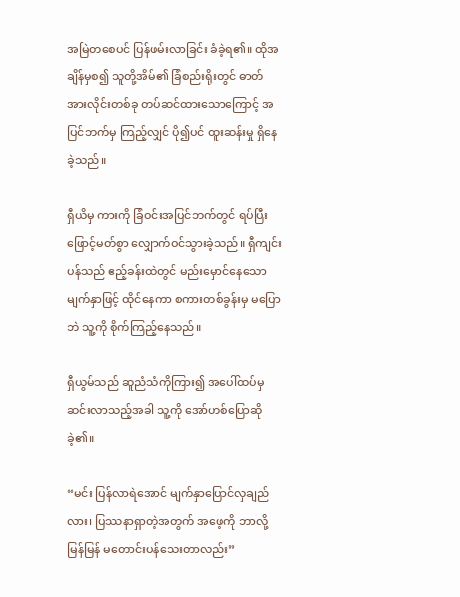အမြဲတ‌စေပင် ပြန်ဖမ်းလာခြင်း ခံခဲ့ရ၏။ ထိုအချိန်မှစ၍ သူတို့အိမ်၏ ခြံစည်းရိုးတွင် ဓာတ်အားလိုင်းတစ်ခု တပ်ဆင်ထားသောကြောင့် အပြင်ဘက်မှ ကြည့်လျှင် ပို၍ပင် ထူးဆန်းမှု ရှိနေခဲ့သည်။

ရှီယိမှ ကားကို ခြံဝင်းအပြင်ဘက်တွင် ရပ်ပြီး ဖြောင့်မတ်စွာ လျှောက်ဝင်သွားခဲ့သည်။ ရှီကျင်းပန်သည် ဧည့်ခန်းထဲတွင် မည်းမှောင်နေသော မျက်နှာဖြင့် ထိုင်နေကာ စကားတစ်ခွန်းမှ မပြောဘဲ သူ့ကို စိုက်ကြည့်နေသည်။

ရှီယွမ်သည် ဆူညံသံကိုကြား၍ အပေါ်ထပ်မှ ဆင်းလာသည့်အခါ သူ့ကို အော်ဟစ်ပြောဆိုခဲ့၏။

“မင်း ပြန်လာရဲအောင် မျက်နှာပြောင်လှချည်လား၊ ပြဿနာရှာတဲ့အတွက် အဖေ့ကို ဘာလို့ မြန်မြန် မတောင်းပန်‌သေးတာလည်း”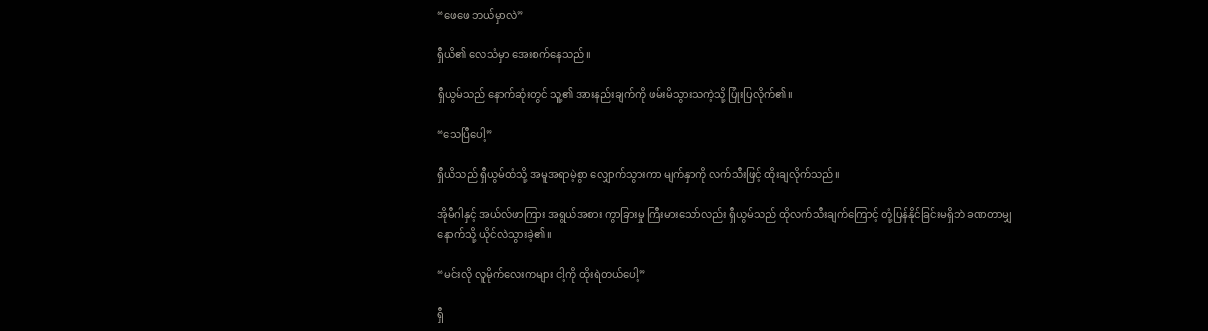“ဖေဖေ ဘယ်မှာလဲ”

ရှီယိ၏ လေသံမှာ အေးစက်နေသည်။

ရှီယွမ်သည် နောက်ဆုံးတွင် သူ့၏ အားနည်းချက်ကို ဖမ်းမိသွားသကဲ့သို့ ပြုံးပြလိုက်၏။

“သေပြီပေါ့”

ရှီယိသည် ရှီယွမ်ထံသို့ အမူအရာမဲ့စွာ လျှောက်သွားကာ မျက်နှာကို လက်သီးဖြင့် ထိုးချလိုက်သည်။

အိုမီဂါနှင့် အယ်လ်ဖာကြား အရွယ်အစား ကွာခြားမှု ကြီးမားသော်လည်း ရှီယွမ်သည် ထိုလက်သီးချက်ကြောင့် တုံ့ပြန်နိုင်ခြင်းမရှိဘဲ ခဏတာမျှ နောက်သို့ ယိုင်လဲသွားခဲ့၏။

“မင်းလို လူမိုက်လေးကများ ငါ့ကို ထိုးရဲတယ်ပေါ့”

ရှီ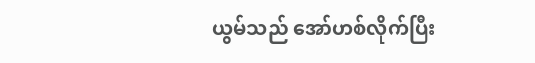ယွမ်သည် အော်ဟစ်လိုက်ပြီး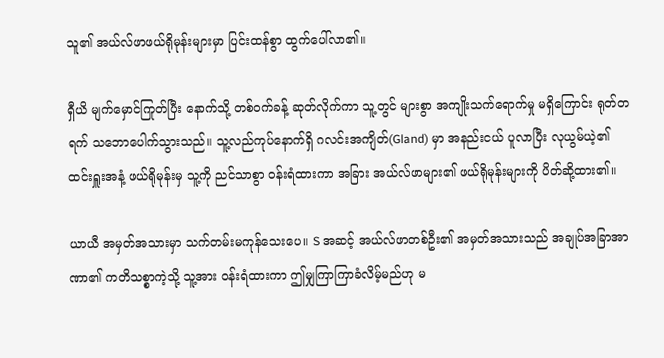သူ၏ အယ်လ်ဖာဖယ်ရိုမုန်းများမှာ ပြင်းထန်စွာ ထွက်ပေါ်လာ၏။

ရှီယိ မျက်မှောင်ကြုတ်ပြီး နောက်သို့ တစ်ဝက်ခန့် ဆုတ်လိုက်ကာ သူ့တွင် များစွာ အကျိုးသက်ရောက်မှု မရှိကြောင်း ရုတ်တရက် သဘောပေါက်သွားသည်။ သူ့လည်ကုပ်နောက်ရှိ ဂလင်းအကျိတ်(Gland) မှာ အနည်းငယ် ပူလာပြီး လုယွမ်ယဲ့၏ ထင်းရှူးအနံ့ ဖယ်ရိုမုန်းမှ သူ့ကို ညင်သာစွာ ဝန်းရံထားကာ အခြား အယ်လ်ဖာများ၏ ဖယ်ရိုမုန်းများကို ပိတ်ဆို့ထား၏။

ယာယီ အမှတ်အသားမှာ သက်တမ်းမကုန်သေးပေ။ S အဆင့် အယ်လ်ဖာတစ်ဦး၏ အမှတ်အသားသည် အချုပ်အခြာအာဏာ၏ ကတိသစ္စာကဲ့သို့ သူ့အား ဝန်းရံထားကာ ဤမျှကြာကြာခံလိမ့်မည်ဟု မ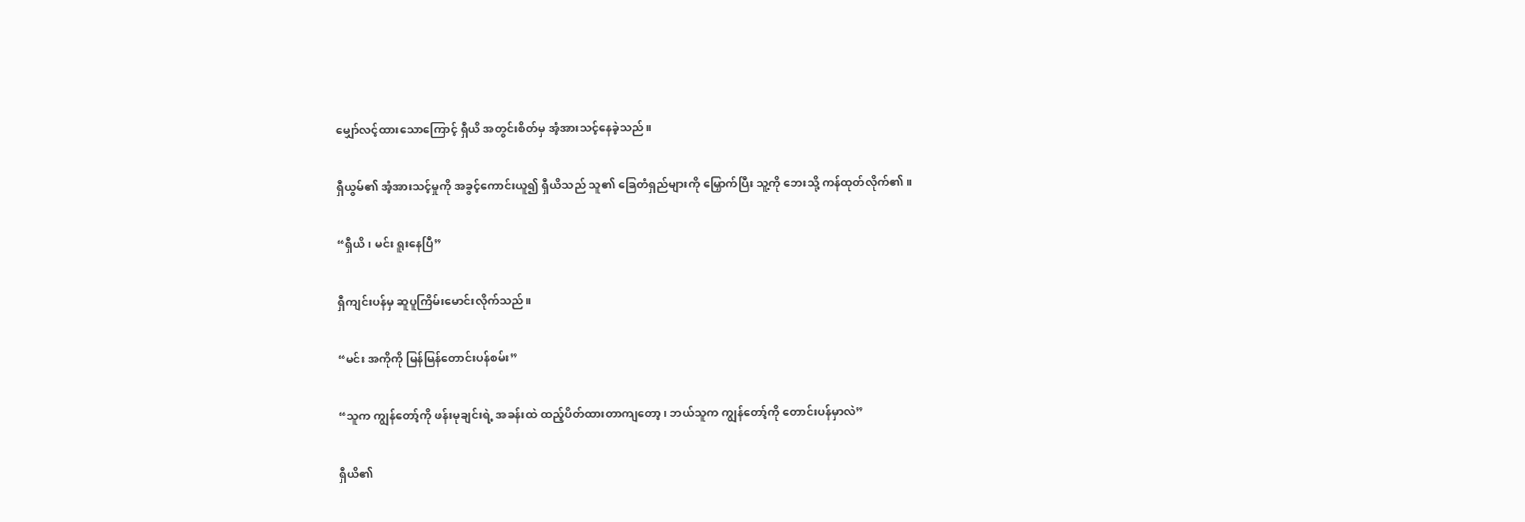မျှော်လင့်ထားသောကြောင့် ရှီယိ အတွင်းစိတ်မှ အံ့အားသင့်နေခဲ့သည်။

ရှီယွမ်၏ အံ့အားသင့်မှုကို အခွင့်ကောင်းယူ၍ ရှီယိသည် သူ၏ ခြေတံရှည်များကို မြှောက်ပြီး သူ့ကို ဘေးသို့ ကန်ထုတ်လိုက်၏။

“ရှီယိ၊ မင်း ရူးနေပြီ”

ရှီကျင်းပန်မှ ဆူပူကြိမ်းမောင်းလိုက်သည်။

“မင်း အကိုကို မြန်မြန်တောင်းပန်စမ်း”

“သူက ကျွန်တော့်ကို ဖန်းမုချင်းရဲ့ အခန်းထဲ ထည့်ပိတ်ထားတာကျတော့၊ ဘယ်သူက ကျွန်တော့်ကို တောင်းပန်မှာလဲ”

ရှီယိ၏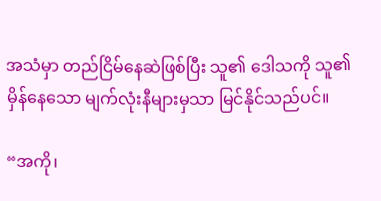အသံမှာ တည်ငြိမ်နေဆဲဖြစ်ပြီး သူ၏ ဒေါသကို သူ၏ မှိန်နေသော မျက်လုံးနီများမှသာ မြင်နိုင်သည်ပင်။

“အကို၊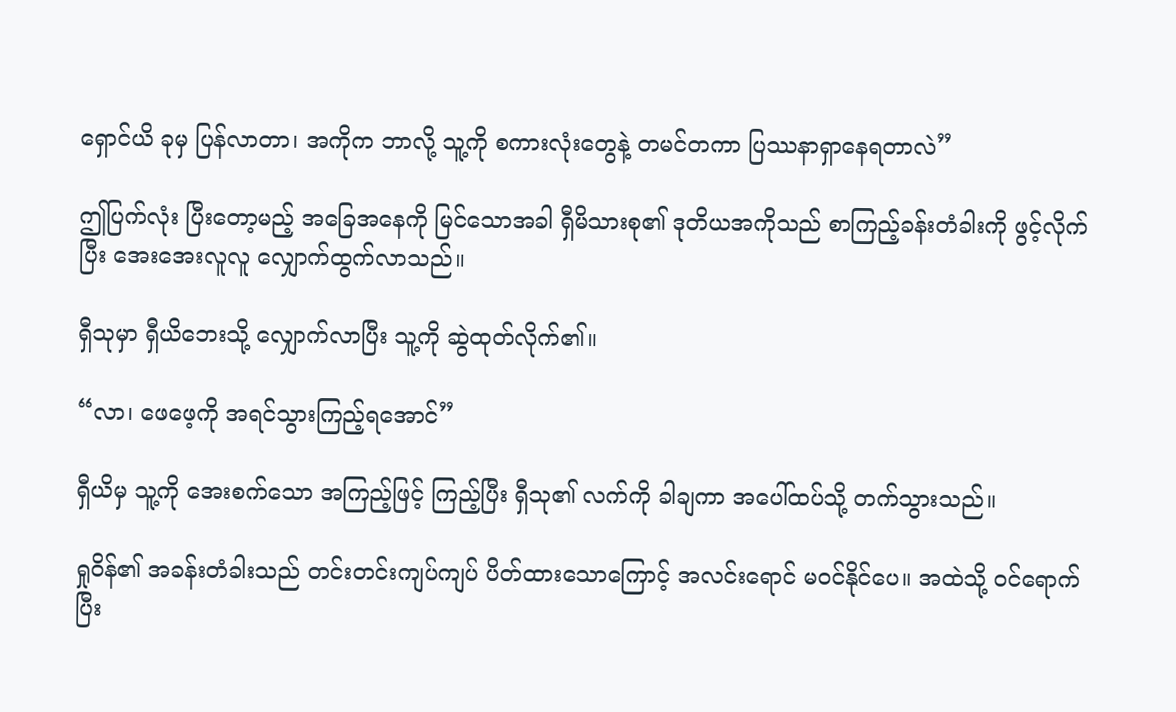ရှောင်ယိ ခုမှ ပြန်လာတာ၊ အကိုက ဘာလို့ သူ့ကို စကားလုံးတွေနဲ့ တမင်တကာ ပြဿနာရှာနေရတာလဲ”

ဤပြက်လုံး ပြီးတော့မည့် အခြေအနေကို မြင်သောအခါ ရှီမိသားစု၏ ဒုတိယအကိုသည် စာကြည့်ခန်းတံခါးကို ဖွင့်လိုက်ပြီး အေးအေးလူလူ လျှောက်ထွက်လာသည်။

ရှီသုမှာ ရှီယိဘေးသို့ လျှောက်လာပြီး သူ့ကို ဆွဲထုတ်လိုက်၏။

“လာ၊ ဖေဖေ့ကို အရင်သွားကြည့်ရအောင်”

ရှီယိမှ သူ့ကို အေးစက်သော အကြည့်ဖြင့် ကြည့်ပြီး ရှီသု၏ လက်ကို ခါချကာ အပေါ်ထပ်သို့ တက်သွားသည်။

ရှုဝိန်၏ အခန်းတံခါးသည် တင်းတင်းကျပ်ကျပ် ပိတ်ထားသောကြောင့် အလင်းရောင် မဝင်နိုင်ပေ။ အထဲသို့ ဝင်ရောက်ပြီး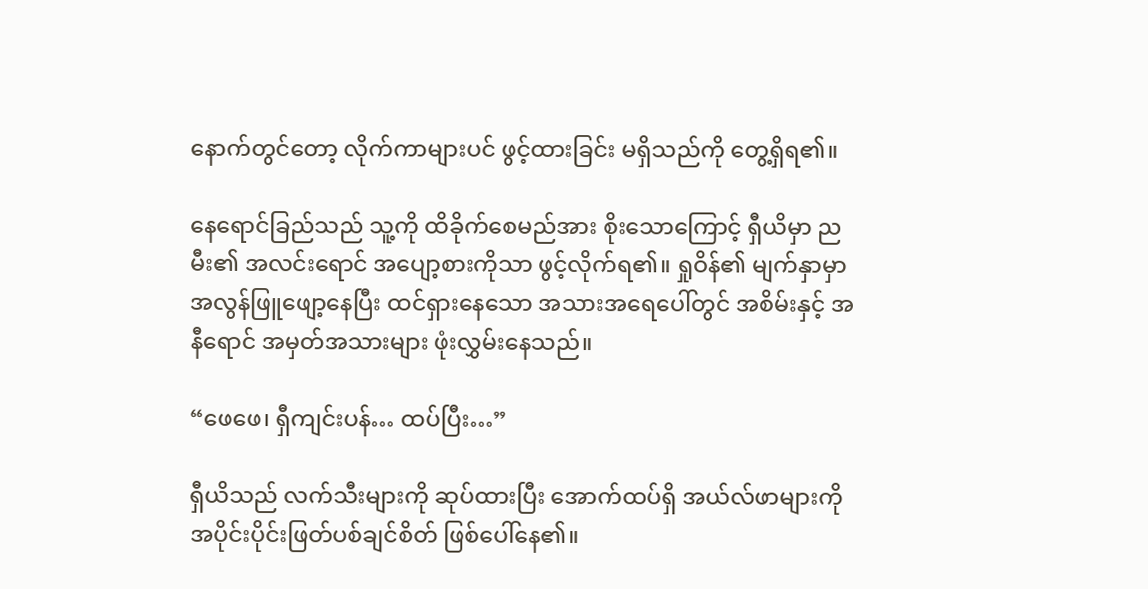နောက်တွင်တော့ လိုက်ကာများပင် ဖွင့်ထားခြင်း မရှိသည်ကို တွေ့ရှိရ၏။

နေရောင်ခြည်သည် သူ့ကို ထိခိုက်စေမည်အား စိုးသောကြောင့် ရှီယိမှာ ညမီး၏ အလင်းရောင် အပျော့စားကိုသာ ဖွင့်လိုက်ရ၏။ ရှုဝိန်၏ မျက်နှာမှာ အလွန်ဖြူဖျော့နေပြီး ထင်ရှားနေသော အသားအရေပေါ်တွင် အစိမ်းနှင့် အနီရောင် အမှတ်အသားများ ဖုံးလွှမ်းနေသည်။

“ဖေဖေ၊ ရှီကျင်းပန်… ထပ်ပြီး…”

ရှီယိသည် လက်သီးများကို ဆုပ်ထားပြီး အောက်ထပ်ရှိ အယ်လ်ဖာများကို အပိုင်းပိုင်းဖြတ်ပစ်ချင်စိတ် ဖြစ်ပေါ်နေ၏။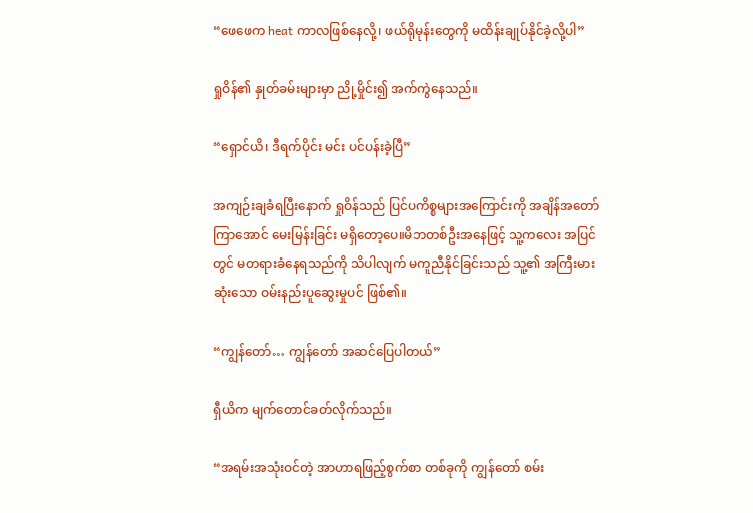“ဖေဖေက heat ကာလဖြစ်နေလို့၊ ဖယ်ရိုမုန်းတွေကို မထိန်းချုပ်နိုင်ခဲ့လို့ပါ”

ရှုဝိန်၏ နှုတ်ခမ်းများမှာ ညို့မှိုင်း၍ အက်ကွဲနေသည်။

“ရှောင်ယိ၊ ဒီရက်ပိုင်း မင်း ပင်ပန်းခဲ့ပြီ”

အကျဉ်းချခံရပြီးနောက် ရှုဝိန်သည် ပြင်ပကိစ္စများအကြောင်းကို အချိန်အတော်ကြာအောင် မေးမြန်းခြင်း မရှိတော့ပေ။မိဘတစ်ဦးအနေဖြင့် သူ့ကလေး အပြင်တွင် မတရားခံနေရသည်ကို သိပါလျက် မကူညီနိုင်ခြင်းသည် သူ့၏ အကြီးမားဆုံးသော ဝမ်းနည်းပူဆွေးမှုပင် ဖြစ်၏။

“ကျွန်တော်… ကျွန်တော် အဆင်ပြေပါတယ်”

ရှီယိက မျက်တောင်ခတ်လိုက်သည်။

“အရမ်းအသုံးဝင်တဲ့ အာဟာရဖြည့်စွက်စာ တစ်ခုကို ကျွန်တော် စမ်း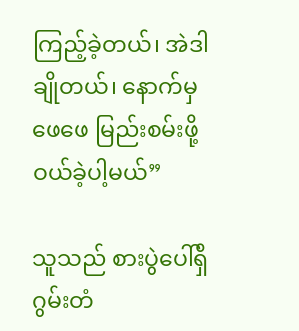ကြည့်ခဲ့တယ်၊ အဲဒါ ချိုတယ်၊ နောက်မှ ဖေဖေ မြည်းစမ်းဖို့ ဝယ်ခဲ့ပါ့မယ်”

သူသည် စားပွဲပေါ်ရှိ ဂွမ်းတံ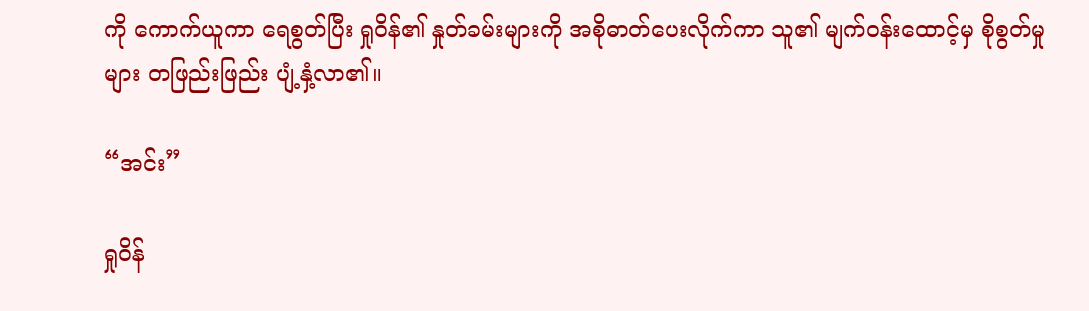ကို ကောက်ယူကာ ရေစွတ်ပြီး ရှုဝိန်၏ နှုတ်ခမ်းများကို အစိုဓာတ်ပေးလိုက်ကာ သူ၏ မျက်ဝန်းထောင့်မှ စိုစွတ်မှုများ တဖြည်းဖြည်း ပျံ့နှံ့လာ၏။

“အင်း”

ရှုဝိန်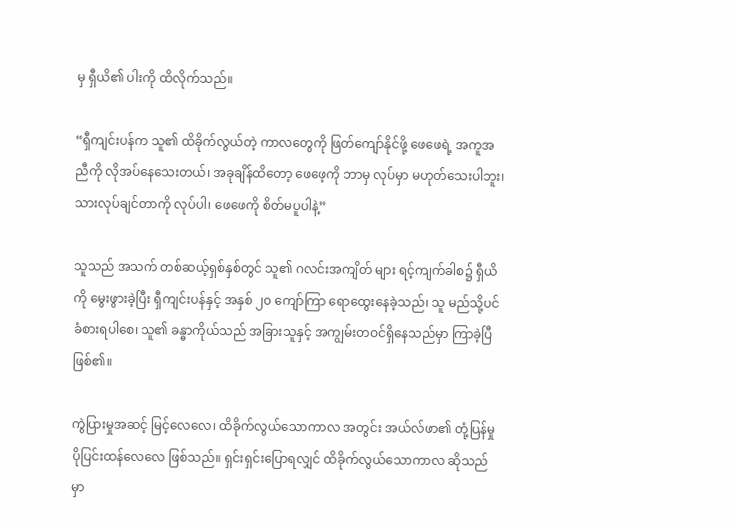မှ ရှီယိ၏ ပါးကို ထိလိုက်သည်။

“ရှီကျင်းပန်က သူ၏ ထိခိုက်လွယ်တဲ့ ကာလတွေကို ဖြတ်ကျော်နိုင်ဖို့ ဖေဖေရဲ့ အကူအညီကို လိုအပ်နေသေးတယ်၊ အခုချိန်ထိတော့ ဖေဖေ့ကို ဘာမှ လုပ်မှာ မဟုတ်သေးပါဘူး၊ သားလုပ်ချင်တာကို လုပ်ပါ၊ ဖေဖေကို စိတ်မပူပါနဲ့”

သူသည် အသက် တစ်ဆယ့်ရှစ်နှစ်တွင် သူ၏ ဂလင်းအကျိတ် များ ရင့်ကျက်ခါစ၌ ရှီယိကို မွေးဖွားခဲ့ပြီး ရှီကျင်းပန်နှင့် အနှစ် ၂၀ ကျော်ကြာ ရောထွေးနေခဲ့သည်၊ သူ မည်သို့ပင် ခံစားရပါစေ၊ သူ၏ ခန္ဓာကိုယ်သည် အခြားသူနှင့် အကျွမ်းတဝင်ရှိနေသည်မှာ ကြာခဲ့ပြီဖြစ်၏။

ကွဲပြားမှုအဆင့် မြင့်လေလေ၊ ထိခိုက်လွယ်သောကာလ အတွင်း အယ်လ်ဖာ၏ တုံ့ပြန်မှု ပိုပြင်းထန်လေလေ ဖြစ်သည်။ ရှင်းရှင်းပြောရလျှင် ထိခိုက်လွယ်သောကာလ ဆိုသည်မှာ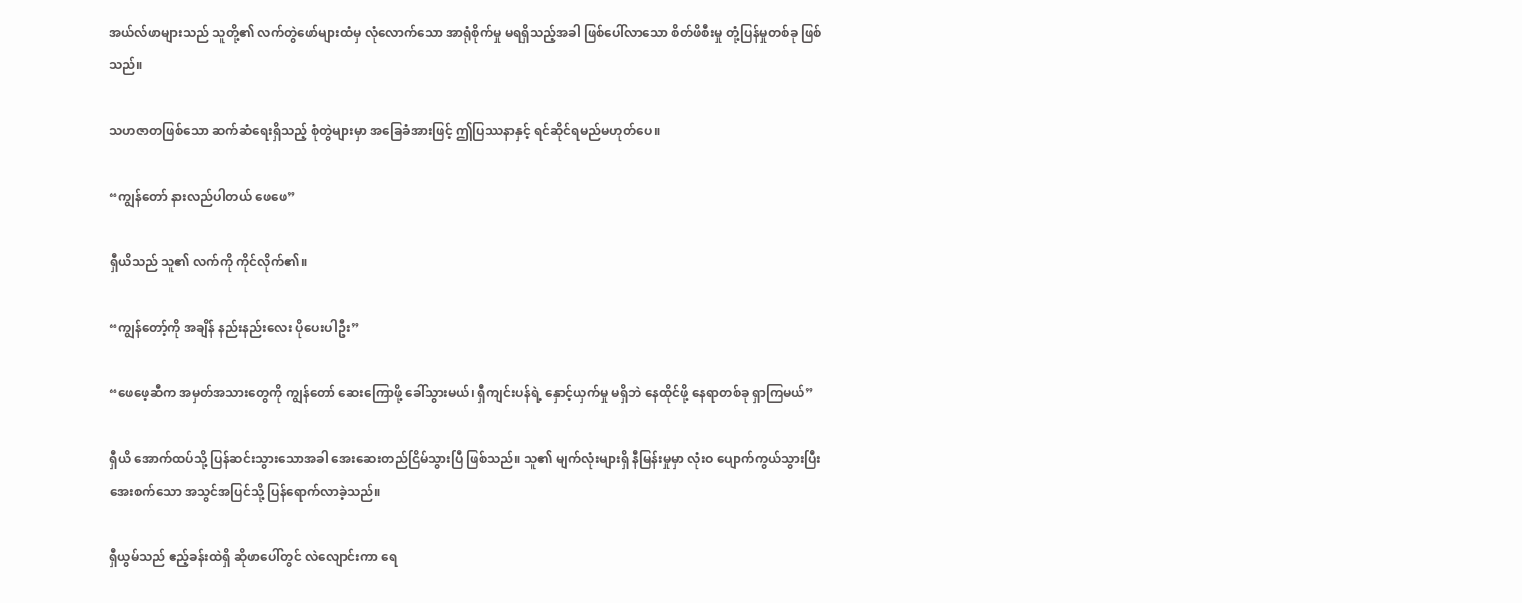အယ်လ်ဖာများသည် သူတို့၏ လက်တွဲဖော်များထံမှ လုံလောက်သော အာရုံစိုက်မှု မရရှိသည့်အခါ ဖြစ်ပေါ်လာသော စိတ်ဖိစီးမှု တုံ့ပြန်မှုတစ်ခု ဖြစ်သည်။

သဟဇာတဖြစ်သော ဆက်ဆံရေးရှိသည့် စုံတွဲများမှာ အခြေခံအားဖြင့် ဤပြဿနာနှင့် ရင်ဆိုင်ရမည်မဟုတ်ပေ။

“ကျွန်တော် နားလည်ပါတယ် ဖေဖေ”

ရှီယိသည် သူ၏ လက်ကို ကိုင်လိုက်၏။

“ကျွန်တော့်ကို အချိန် နည်းနည်းလေး ပိုပေးပါဦး”

“ဖေဖေ့ဆီက အမှတ်အသားတွေကို ကျွန်တော် ဆေးကြောဖို့ ခေါ်သွားမယ်၊ ရှီကျင်းပန်ရဲ့ နှောင့်ယှက်မှု မရှိဘဲ နေထိုင်ဖို့ နေရာတစ်ခု ရှာကြမယ်”

ရှီယိ အောက်ထပ်သို့ ပြန်ဆင်းသွားသောအခါ အေးဆေးတည်ငြိမ်သွားပြီ ဖြစ်သည်။ သူ၏ မျက်လုံးများရှိ နီမြန်းမှုမှာ လုံးဝ ပျောက်ကွယ်သွားပြီး အေးစက်သော အသွင်အပြင်သို့ ပြန်ရောက်လာခဲ့သည်။

ရှီယွမ်သည် ဧည့်ခန်းထဲရှိ ဆိုဖာပေါ်တွင် လဲလျောင်းကာ ရေ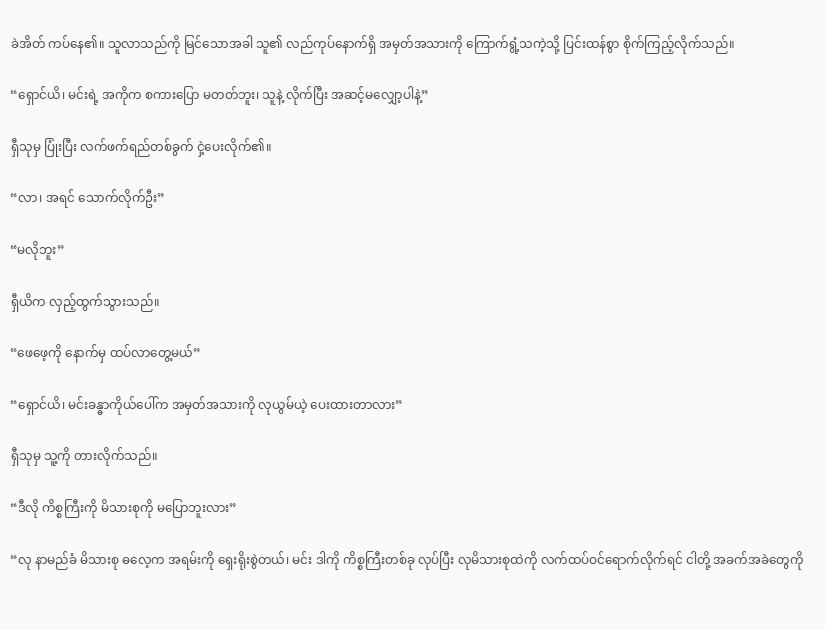ခဲအိတ် ကပ်နေ၏။ သူလာသည်ကို မြင်သောအခါ သူ၏ လည်ကုပ်နောက်ရှိ အမှတ်အသားကို ကြောက်ရွံ့သကဲ့သို့ ပြင်းထန်စွာ စိုက်ကြည့်လိုက်သည်။

“ရှောင်ယိ၊ မင်းရဲ့ အကိုက စကားပြော မတတ်ဘူး၊ သူနဲ့ လိုက်ပြီး အဆင့်မလျှော့ပါနဲ့”

ရှီသုမှ ပြုံးပြီး လက်ဖက်ရည်တစ်ခွက် ငှဲ့ပေးလိုက်၏။

“လာ၊ အရင် သောက်လိုက်ဦး”

“မလိုဘူး”

ရှီယိက လှည့်ထွက်သွားသည်။

“ဖေဖေ့ကို နောက်မှ ထပ်လာတွေ့မယ်”

“ရှောင်ယိ၊ မင်းခန္ဓာကိုယ်ပေါ်က အမှတ်အသားကို လုယွမ်ယဲ့ ပေးထားတာလား”

ရှီသုမှ သူ့ကို တားလိုက်သည်။

“ဒီလို ကိစ္စကြီးကို မိသားစုကို မပြောဘူးလား”

“လု နာမည်ခံ မိသားစု ဓလေ့က အရမ်းကို ရှေးရိုးစွဲတယ်၊ မင်း ဒါကို ကိစ္စကြီးတစ်ခု လုပ်ပြီး လုမိသားစုထဲကို လက်ထပ်ဝင်ရောက်လိုက်ရင် ငါတို့ အခက်အခဲတွေကို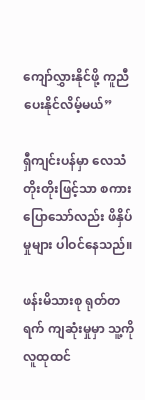ကျော်လွှားနိုင်ဖို့ ကူညီပေးနိုင်လိမ့်မယ်”

ရှီကျင်းပန်မှာ လေသံတိုးတိုးဖြင့်သာ စကားပြောသော်လည်း ဖိနှိပ်မှုများ ပါဝင်နေသည်။

ဖန်းမိသားစု ရုတ်တရက် ကျဆုံးမှုမှာ သူ့ကို လူထုထင်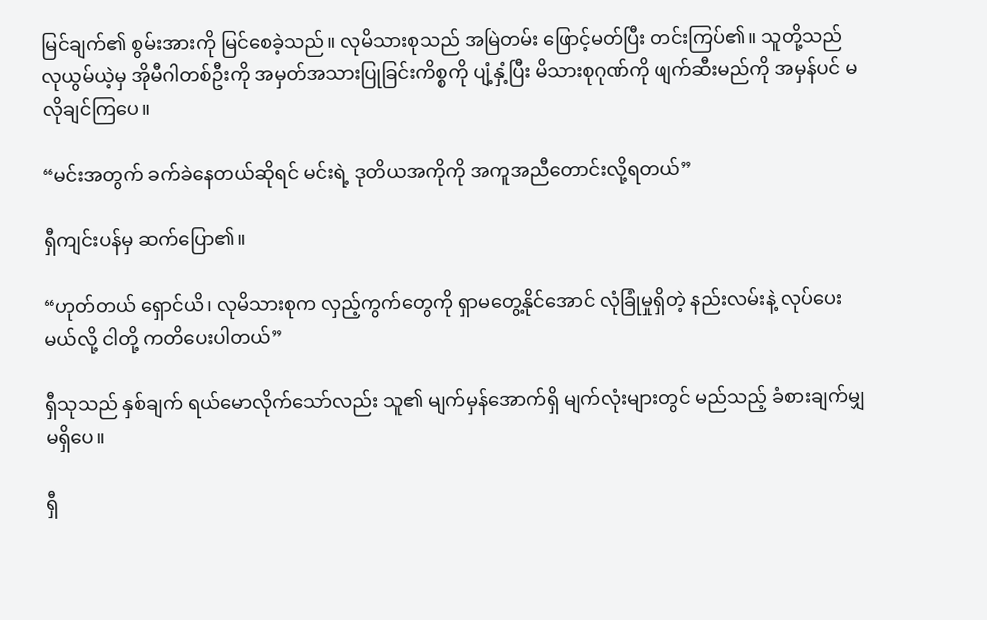မြင်ချက်၏ စွမ်းအားကို မြင်စေခဲ့သည်။ လုမိသားစုသည် အမြဲတမ်း ဖြောင့်မတ်ပြီး တင်းကြပ်၏။ သူတို့သည် လုယွမ်ယဲ့မှ အိုမီဂါတစ်ဦးကို အမှတ်အသားပြုခြင်းကိစ္စကို ပျံ့နှံ့ပြီး မိသားစုဂုဏ်ကို ဖျက်ဆီးမည်ကို အမှန်ပင် မလိုချင်ကြပေ။

“မင်းအတွက် ခက်ခဲနေတယ်ဆိုရင် မင်းရဲ့ ဒုတိယအကိုကို အကူအညီတောင်းလို့ရတယ်”

ရှီကျင်းပန်မှ ဆက်ပြော၏။

“ဟုတ်တယ် ရှောင်ယိ၊ လုမိသားစုက လှည့်ကွက်တွေကို ရှာမတွေ့နိုင်အောင် လုံခြုံမှုရှိတဲ့ နည်းလမ်းနဲ့ လုပ်ပေးမယ်လို့ ငါတို့ ကတိပေးပါတယ်”

ရှီသုသည် နှစ်ချက် ရယ်မောလိုက်သော်လည်း သူ၏ မျက်မှန်အောက်ရှိ မျက်လုံးများတွင် မည်သည့် ခံစားချက်မျှ မရှိပေ။

ရှီ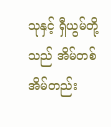သုနှင့် ရှီယွမ်တို့သည် အိမ်တစ်အိမ်တည်း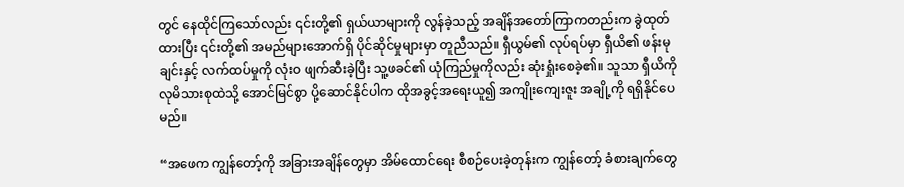တွင် နေထိုင်ကြသော်လည်း ၎င်းတို့၏ ရှယ်ယာများကို လွန်ခဲ့သည့် အချိန်အတော်ကြာကတည်းက ခွဲထုတ်ထားပြီး ၎င်းတို့၏ အမည်များအောက်ရှိ ပိုင်ဆိုင်မှုများမှာ တူညီသည်။ ရှီယွမ်၏ လုပ်ရပ်မှာ ရှီယိ၏ ဖန်းမုချင်းနှင့် လက်ထပ်မှုကို လုံးဝ ဖျက်ဆီးခဲ့ပြီး သူ့ဖခင်၏ ယုံကြည်မှုကိုလည်း ဆုံးရှုံးစေခဲ့၏။ သူသာ ရှီယိကို လုမိသားစုထဲသို့ အောင်မြင်စွာ ပို့ဆောင်နိုင်ပါက ထိုအခွင့်အရေးယူ၍ အကျိုးကျေးဇူး အချို့ကို ရရှိနိုင်ပေမည်။

“အဖေက ကျွန်တော့်ကို အခြားအချိန်တွေမှာ အိမ်ထောင်ရေး စီစဉ်ပေးခဲ့တုန်းက ကျွန်တော့် ခံစားချက်တွေ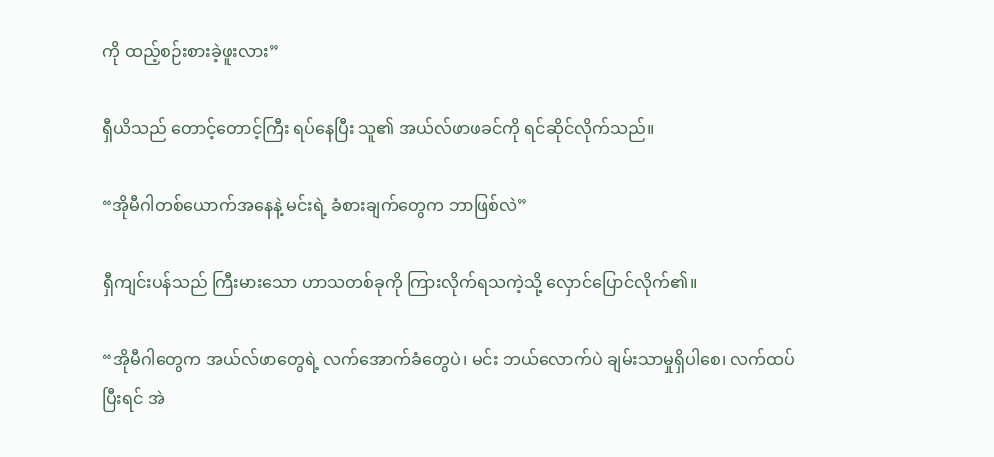ကို ထည့်စဉ်းစားခဲ့ဖူးလား”

ရှီယိသည် တောင့်တောင့်ကြီး ရပ်နေပြီး သူ၏ အယ်လ်ဖာဖခင်ကို ရင်ဆိုင်လိုက်သည်။

“အိုမီဂါတစ်ယောက်အနေနဲ့ မင်းရဲ့ ခံစားချက်တွေက ဘာဖြစ်လဲ”

ရှီကျင်းပန်သည် ကြီးမားသော ဟာသတစ်ခုကို ကြားလိုက်ရသကဲ့သို့ လှောင်ပြောင်လိုက်၏။

“အိုမီဂါတွေက အယ်လ်ဖာတွေရဲ့ လက်အောက်ခံတွေပဲ၊ မင်း ဘယ်လောက်ပဲ ချမ်းသာမှုရှိပါစေ၊ လက်ထပ်ပြီးရင် အဲ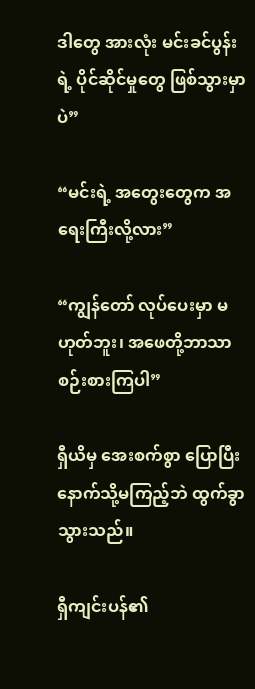ဒါတွေ အားလုံး မင်းခင်ပွန်းရဲ့ ပိုင်ဆိုင်မှုတွေ ဖြစ်သွားမှာပဲ”

“မင်းရဲ့ အတွေးတွေက အရေးကြီးလို့လား”

“ကျွန်တော် လုပ်ပေးမှာ မဟုတ်ဘူး၊ အဖေတို့ဘာသာ စဉ်းစားကြပါ”

ရှီယိမှ အေးစက်စွာ ပြောပြီး နောက်သို့မကြည့်ဘဲ ထွက်ခွာသွားသည်။

ရှီကျင်းပန်၏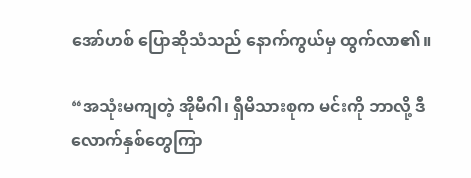အော်ဟစ် ပြောဆိုသံသည် နောက်ကွယ်မှ ထွက်လာ၏။

“အသုံးမကျတဲ့ အိုမီဂါ၊ ရှီမိသားစုက မင်းကို ဘာလို့ ဒီလောက်နှစ်တွေကြာ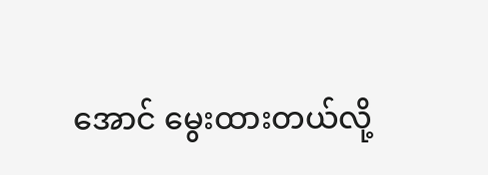အောင် မွေးထားတယ်လို့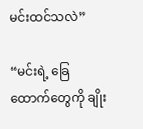မင်းထင်သလဲ”

“မင်းရဲ့ ခြေထောက်တွေကို ချိုး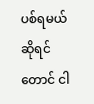ပစ်ရမယ် ဆိုရင်တောင် ငါ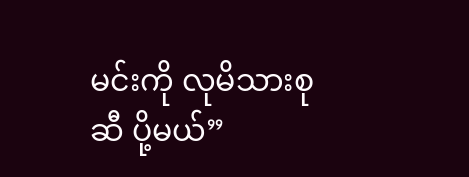မင်းကို လုမိသားစုဆီ ပို့မယ်”